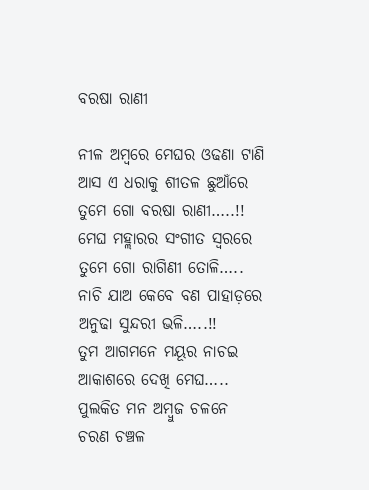ବରଷା ରାଣୀ

ନୀଳ ଅମ୍ବରେ ମେଘର ଓଢଣା ଟାଣି
ଆସ ଏ ଧରାକୁ ଶୀତଳ ଛୁଆଁରେ
ତୁମେ ଗୋ ବରଷା ରାଣୀ…..!!
ମେଘ ମହ୍ଲାରର ସଂଗୀତ ସ୍ବରରେ
ତୁମେ ଗୋ ରାଗିଣୀ ତୋଳି…..
ନାଚି ଯାଅ କେବେ ବଣ ପାହାଡ଼ରେ
ଅନୁଢା ସୁନ୍ଦରୀ ଭଳି…..!!
ତୁମ ଆଗମନେ ମୟୂର ନାଚଇ
ଆକାଶରେ ଦେଖି ମେଘ…..
ପୁଲକିତ ମନ ଅମ୍ବୁଜ ଚଳନେ
ଚରଣ ଚଞ୍ଚଳ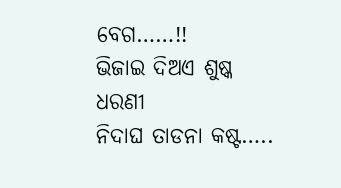ବେଗ……!!
ଭିଜାଇ ଦିଅଏ ଶୁଷ୍କ ଧରଣୀ
ନିଦାଘ ତାଡନା କଷ୍ଟ…..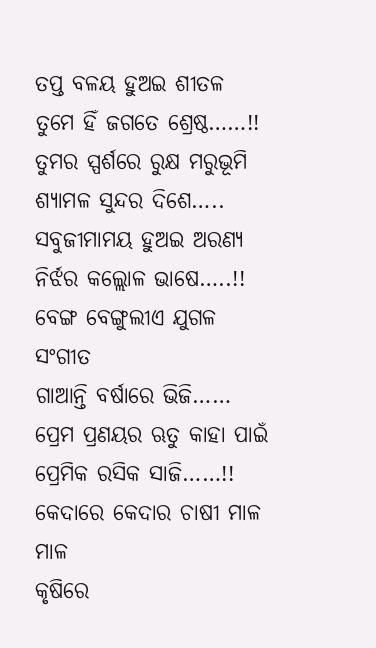ତପ୍ତ ବଳୟ ହୁଅଇ ଶୀତଳ
ତୁମେ ହିଁ ଜଗତେ ଶ୍ରେଷ୍ଠ……!!
ତୁମର ସ୍ପର୍ଶରେ ରୁକ୍ଷ ମରୁଭୂମି
ଶ୍ଯାମଳ ସୁନ୍ଦର ଦିଶେ…..
ସବୁଜୀମାମୟ ହୁଅଇ ଅରଣ୍ୟ
ନିର୍ଝର କଲ୍ଲୋଳ ଭାଷେ…..!!
ବେଙ୍ଗ ବେଙ୍ଗୁଲୀଏ ଯୁଗଳ ସଂଗୀତ
ଗାଆନ୍ତି ବର୍ଷାରେ ଭିଜି……
ପ୍ରେମ ପ୍ରଣୟର ଋତୁ କାହା ପାଇଁ
ପ୍ରେମିକ ରସିକ ସାଜି……!!
କେଦାରେ କେଦାର ଚାଷୀ ମାଳ ମାଳ
କୃଷିରେ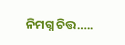ନିମଗ୍ନ ଚିତ୍ତ…..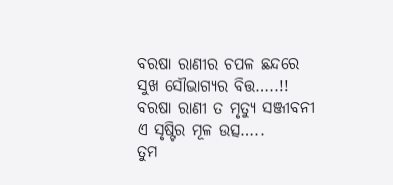ବରଷା ରାଣୀର ଚପଳ ଛନ୍ଦରେ
ସୁଖ ସୌଭାଗ୍ୟର ବିତ୍ତ…..!!
ବରଷା ରାଣୀ ତ ମୃତ୍ୟୁ ସଞ୍ଜୀବନୀ
ଏ ସୃଷ୍ଟିର ମୂଳ ଉତ୍ସ…..
ତୁମ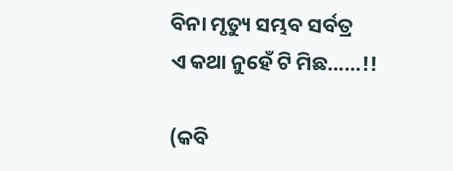ବିନା ମୃତ୍ୟୁ ସମ୍ଭବ ସର୍ବତ୍ର
ଏ କଥା ନୁହେଁ ଟି ମିଛ……!!

(କବି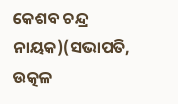କେଶବ ଚନ୍ଦ୍ର ନାୟକ)(ସଭାପତି, ଉତ୍କଳ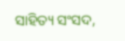ସାହିତ୍ୟ ସଂସଦ,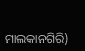ମାଲକାନଗିରି)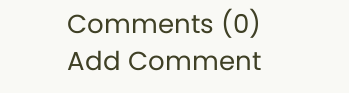Comments (0)
Add Comment